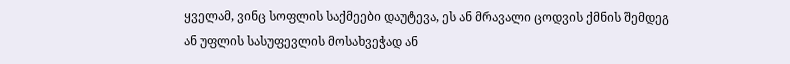ყველამ, ვინც სოფლის საქმეები დაუტევა, ეს ან მრავალი ცოდვის ქმნის შემდეგ ან უფლის სასუფევლის მოსახვეჭად ან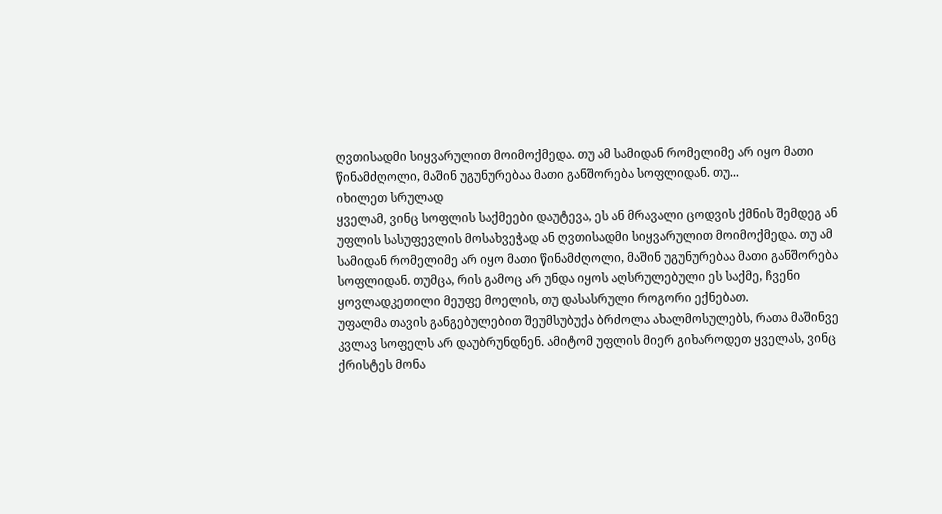ღვთისადმი სიყვარულით მოიმოქმედა. თუ ამ სამიდან რომელიმე არ იყო მათი წინამძღოლი, მაშინ უგუნურებაა მათი განშორება სოფლიდან. თუ...
იხილეთ სრულად
ყველამ, ვინც სოფლის საქმეები დაუტევა, ეს ან მრავალი ცოდვის ქმნის შემდეგ ან უფლის სასუფევლის მოსახვეჭად ან ღვთისადმი სიყვარულით მოიმოქმედა. თუ ამ სამიდან რომელიმე არ იყო მათი წინამძღოლი, მაშინ უგუნურებაა მათი განშორება სოფლიდან. თუმცა, რის გამოც არ უნდა იყოს აღსრულებული ეს საქმე, ჩვენი ყოვლადკეთილი მეუფე მოელის, თუ დასასრული როგორი ექნებათ.
უფალმა თავის განგებულებით შეუმსუბუქა ბრძოლა ახალმოსულებს, რათა მაშინვე კვლავ სოფელს არ დაუბრუნდნენ. ამიტომ უფლის მიერ გიხაროდეთ ყველას, ვინც ქრისტეს მონა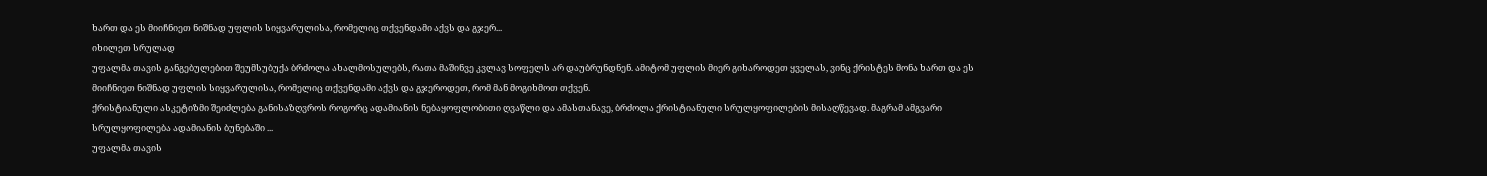ხართ და ეს მიიჩნიეთ ნიშნად უფლის სიყვარულისა, რომელიც თქვენდამი აქვს და გჯერ...
იხილეთ სრულად
უფალმა თავის განგებულებით შეუმსუბუქა ბრძოლა ახალმოსულებს, რათა მაშინვე კვლავ სოფელს არ დაუბრუნდნენ. ამიტომ უფლის მიერ გიხაროდეთ ყველას, ვინც ქრისტეს მონა ხართ და ეს მიიჩნიეთ ნიშნად უფლის სიყვარულისა, რომელიც თქვენდამი აქვს და გჯეროდეთ, რომ მან მოგიხმოთ თქვენ.
ქრისტიანული ასკეტიზმი შეიძლება განისაზღვროს როგორც ადამიანის ნებაყოფლობითი ღვაწლი და ამასთანავე, ბრძოლა ქრისტიანული სრულყოფილების მისაღწევად. მაგრამ ამგვარი სრულყოფილება ადამიანის ბუნებაში ...
უფალმა თავის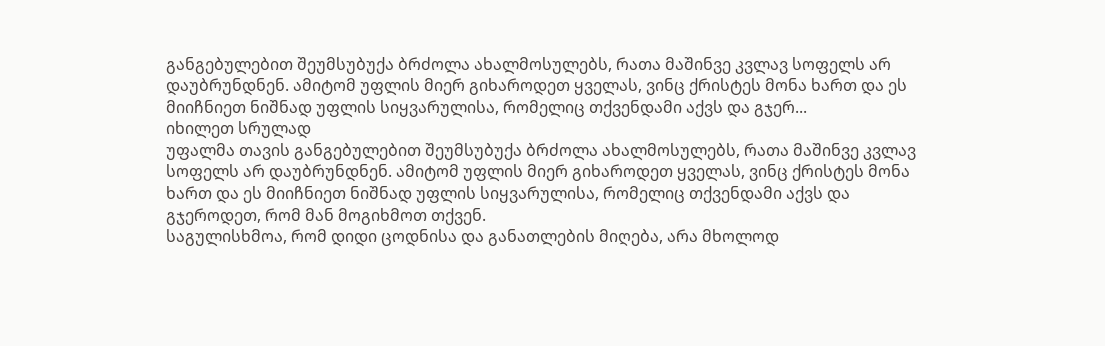განგებულებით შეუმსუბუქა ბრძოლა ახალმოსულებს, რათა მაშინვე კვლავ სოფელს არ დაუბრუნდნენ. ამიტომ უფლის მიერ გიხაროდეთ ყველას, ვინც ქრისტეს მონა ხართ და ეს მიიჩნიეთ ნიშნად უფლის სიყვარულისა, რომელიც თქვენდამი აქვს და გჯერ...
იხილეთ სრულად
უფალმა თავის განგებულებით შეუმსუბუქა ბრძოლა ახალმოსულებს, რათა მაშინვე კვლავ სოფელს არ დაუბრუნდნენ. ამიტომ უფლის მიერ გიხაროდეთ ყველას, ვინც ქრისტეს მონა ხართ და ეს მიიჩნიეთ ნიშნად უფლის სიყვარულისა, რომელიც თქვენდამი აქვს და გჯეროდეთ, რომ მან მოგიხმოთ თქვენ.
საგულისხმოა, რომ დიდი ცოდნისა და განათლების მიღება, არა მხოლოდ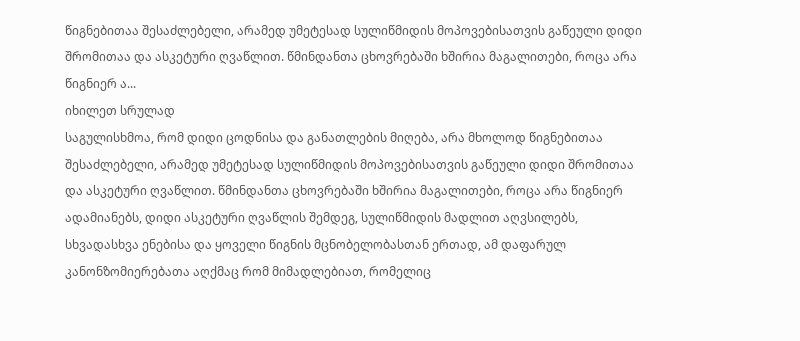წიგნებითაა შესაძლებელი, არამედ უმეტესად სულიწმიდის მოპოვებისათვის გაწეული დიდი შრომითაა და ასკეტური ღვაწლით. წმინდანთა ცხოვრებაში ხშირია მაგალითები, როცა არა წიგნიერ ა...
იხილეთ სრულად
საგულისხმოა, რომ დიდი ცოდნისა და განათლების მიღება, არა მხოლოდ წიგნებითაა შესაძლებელი, არამედ უმეტესად სულიწმიდის მოპოვებისათვის გაწეული დიდი შრომითაა და ასკეტური ღვაწლით. წმინდანთა ცხოვრებაში ხშირია მაგალითები, როცა არა წიგნიერ ადამიანებს, დიდი ასკეტური ღვაწლის შემდეგ, სულიწმიდის მადლით აღვსილებს, სხვადასხვა ენებისა და ყოველი წიგნის მცნობელობასთან ერთად, ამ დაფარულ კანონზომიერებათა აღქმაც რომ მიმადლებიათ, რომელიც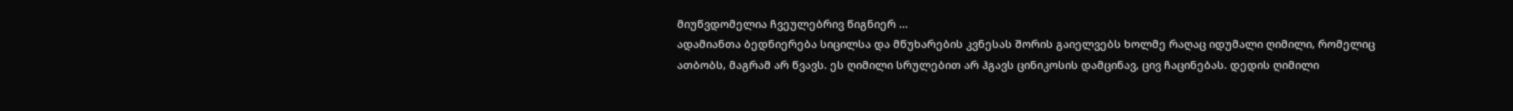მიუწვდომელია ჩვეულებრივ წიგნიერ ...
ადამიანთა ბედნიერება სიცილსა და მწუხარების კვნესას შორის გაიელვებს ხოლმე რაღაც იდუმალი ღიმილი, რომელიც ათბობს, მაგრამ არ წვავს. ეს ღიმილი სრულებით არ ჰგავს ცინიკოსის დამცინავ, ცივ ჩაცინებას. დედის ღიმილი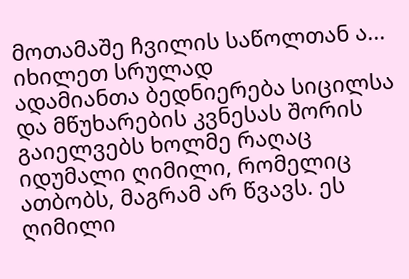მოთამაშე ჩვილის საწოლთან ა...
იხილეთ სრულად
ადამიანთა ბედნიერება სიცილსა და მწუხარების კვნესას შორის გაიელვებს ხოლმე რაღაც იდუმალი ღიმილი, რომელიც ათბობს, მაგრამ არ წვავს. ეს ღიმილი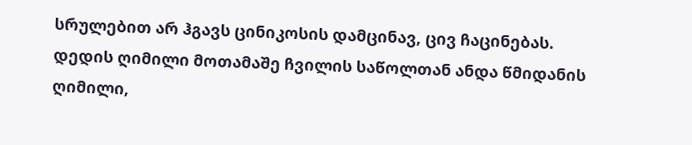სრულებით არ ჰგავს ცინიკოსის დამცინავ, ცივ ჩაცინებას. დედის ღიმილი მოთამაშე ჩვილის საწოლთან ანდა წმიდანის ღიმილი,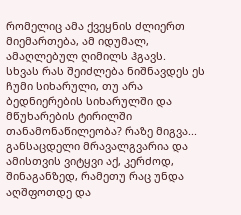რომელიც ამა ქვეყნის ძლიერთ მიემართება, ამ იდუმალ, ამაღლებულ ღიმილს ჰგავს.
სხვას რას შეიძლება ნიშნავდეს ეს ჩუმი სიხარული, თუ არა ბედნიერების სიხარულში და მწუხარების ტირილში თანამონაწილეობა? რაზე მიგვა...
განსაცდელი მრავალგვარია და ამისთვის ვიტყვი აქ, კერძოდ, შინაგანზედ, რამეთუ რაც უნდა აღშფოთდე და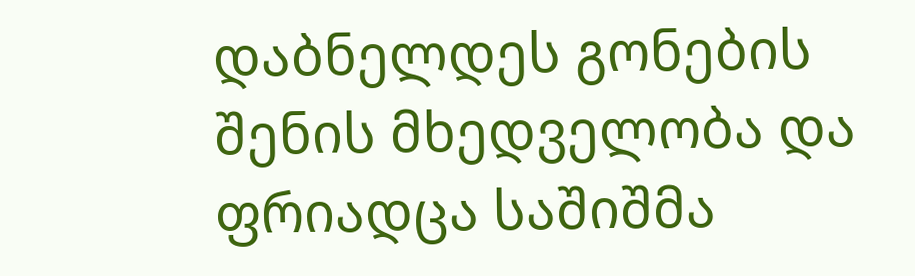დაბნელდეს გონების შენის მხედველობა და ფრიადცა საშიშმა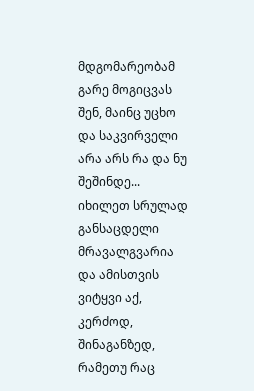მდგომარეობამ გარე მოგიცვას შენ, მაინც უცხო და საკვირველი არა არს რა და ნუ შეშინდე...
იხილეთ სრულად
განსაცდელი მრავალგვარია და ამისთვის ვიტყვი აქ, კერძოდ, შინაგანზედ, რამეთუ რაც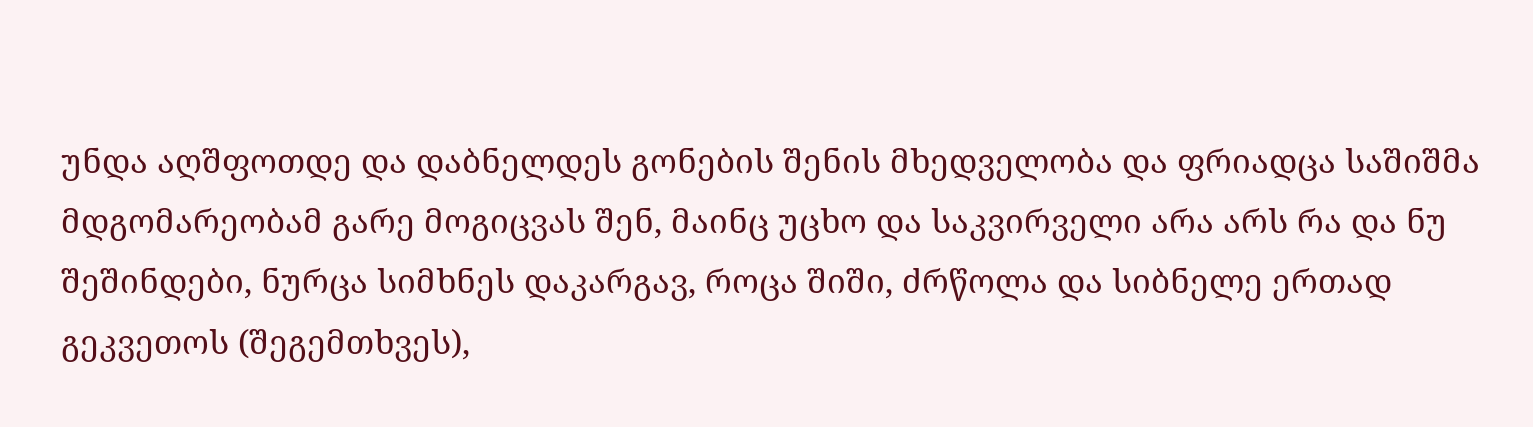უნდა აღშფოთდე და დაბნელდეს გონების შენის მხედველობა და ფრიადცა საშიშმა მდგომარეობამ გარე მოგიცვას შენ, მაინც უცხო და საკვირველი არა არს რა და ნუ შეშინდები, ნურცა სიმხნეს დაკარგავ, როცა შიში, ძრწოლა და სიბნელე ერთად გეკვეთოს (შეგემთხვეს),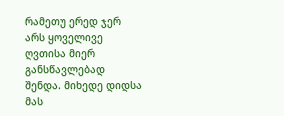რამეთუ ერედ ჯერ არს ყოველივე ღვთისა მიერ განსწავლებად შენდა. მიხედე დიდსა მას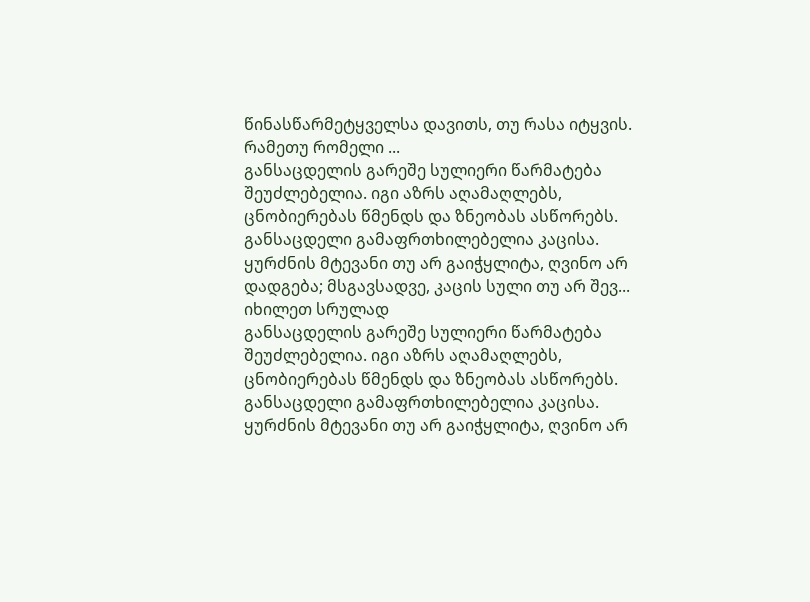წინასწარმეტყველსა დავითს, თუ რასა იტყვის. რამეთუ რომელი ...
განსაცდელის გარეშე სულიერი წარმატება შეუძლებელია. იგი აზრს აღამაღლებს, ცნობიერებას წმენდს და ზნეობას ასწორებს. განსაცდელი გამაფრთხილებელია კაცისა. ყურძნის მტევანი თუ არ გაიჭყლიტა, ღვინო არ დადგება; მსგავსადვე, კაცის სული თუ არ შევ...
იხილეთ სრულად
განსაცდელის გარეშე სულიერი წარმატება შეუძლებელია. იგი აზრს აღამაღლებს, ცნობიერებას წმენდს და ზნეობას ასწორებს. განსაცდელი გამაფრთხილებელია კაცისა. ყურძნის მტევანი თუ არ გაიჭყლიტა, ღვინო არ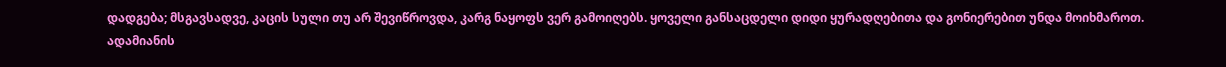დადგება; მსგავსადვე, კაცის სული თუ არ შევიწროვდა, კარგ ნაყოფს ვერ გამოიღებს. ყოველი განსაცდელი დიდი ყურადღებითა და გონიერებით უნდა მოიხმაროთ.
ადამიანის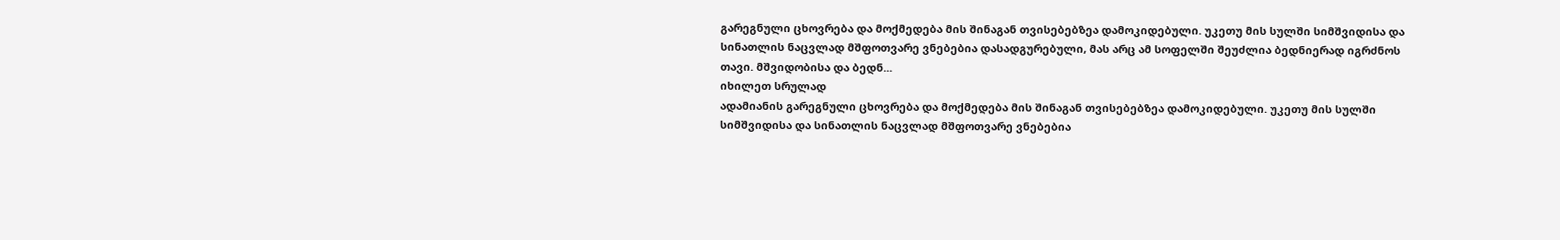გარეგნული ცხოვრება და მოქმედება მის შინაგან თვისებებზეა დამოკიდებული. უკეთუ მის სულში სიმშვიდისა და სინათლის ნაცვლად მშფოთვარე ვნებებია დასადგურებული, მას არც ამ სოფელში შეუძლია ბედნიერად იგრძნოს თავი. მშვიდობისა და ბედნ...
იხილეთ სრულად
ადამიანის გარეგნული ცხოვრება და მოქმედება მის შინაგან თვისებებზეა დამოკიდებული. უკეთუ მის სულში სიმშვიდისა და სინათლის ნაცვლად მშფოთვარე ვნებებია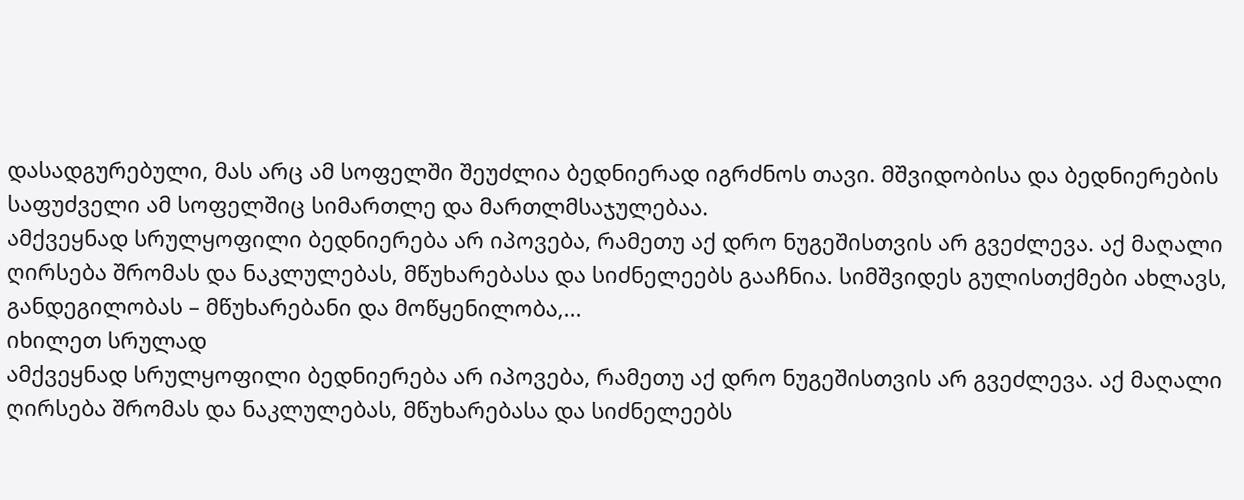დასადგურებული, მას არც ამ სოფელში შეუძლია ბედნიერად იგრძნოს თავი. მშვიდობისა და ბედნიერების საფუძველი ამ სოფელშიც სიმართლე და მართლმსაჯულებაა.
ამქვეყნად სრულყოფილი ბედნიერება არ იპოვება, რამეთუ აქ დრო ნუგეშისთვის არ გვეძლევა. აქ მაღალი ღირსება შრომას და ნაკლულებას, მწუხარებასა და სიძნელეებს გააჩნია. სიმშვიდეს გულისთქმები ახლავს, განდეგილობას – მწუხარებანი და მოწყენილობა,...
იხილეთ სრულად
ამქვეყნად სრულყოფილი ბედნიერება არ იპოვება, რამეთუ აქ დრო ნუგეშისთვის არ გვეძლევა. აქ მაღალი ღირსება შრომას და ნაკლულებას, მწუხარებასა და სიძნელეებს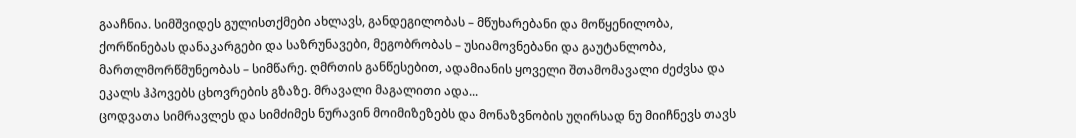გააჩნია. სიმშვიდეს გულისთქმები ახლავს, განდეგილობას – მწუხარებანი და მოწყენილობა, ქორწინებას დანაკარგები და საზრუნავები, მეგობრობას – უსიამოვნებანი და გაუტანლობა, მართლმორწმუნეობას – სიმწარე. ღმრთის განწესებით, ადამიანის ყოველი შთამომავალი ძეძვსა და ეკალს ჰპოვებს ცხოვრების გზაზე. მრავალი მაგალითი ადა...
ცოდვათა სიმრავლეს და სიმძიმეს ნურავინ მოიმიზეზებს და მონაზვნობის უღირსად ნუ მიიჩნევს თავს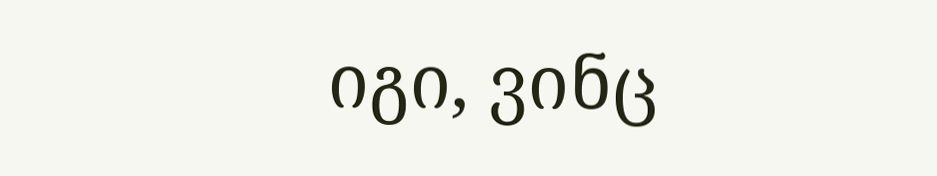იგი, ვინც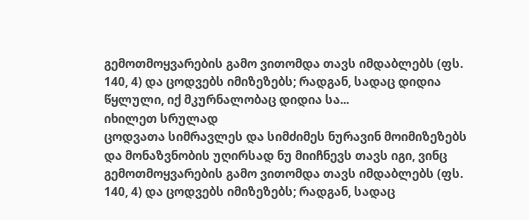გემოთმოყვარების გამო ვითომდა თავს იმდაბლებს (ფს. 140, 4) და ცოდვებს იმიზეზებს; რადგან, სადაც დიდია წყლული, იქ მკურნალობაც დიდია სა...
იხილეთ სრულად
ცოდვათა სიმრავლეს და სიმძიმეს ნურავინ მოიმიზეზებს და მონაზვნობის უღირსად ნუ მიიჩნევს თავს იგი, ვინც გემოთმოყვარების გამო ვითომდა თავს იმდაბლებს (ფს. 140, 4) და ცოდვებს იმიზეზებს; რადგან, სადაც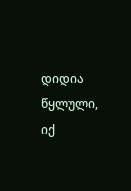დიდია წყლული, იქ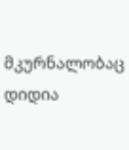მკურნალობაც დიდია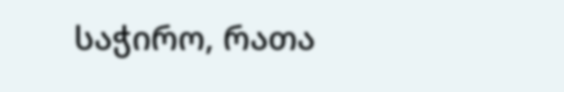საჭირო, რათა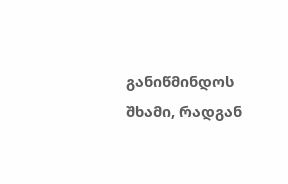განიწმინდოს შხამი, რადგან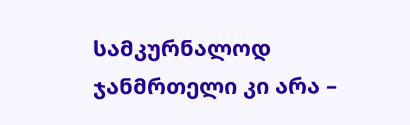სამკურნალოდ ჯანმრთელი კი არა –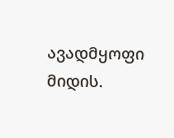ავადმყოფი მიდის.